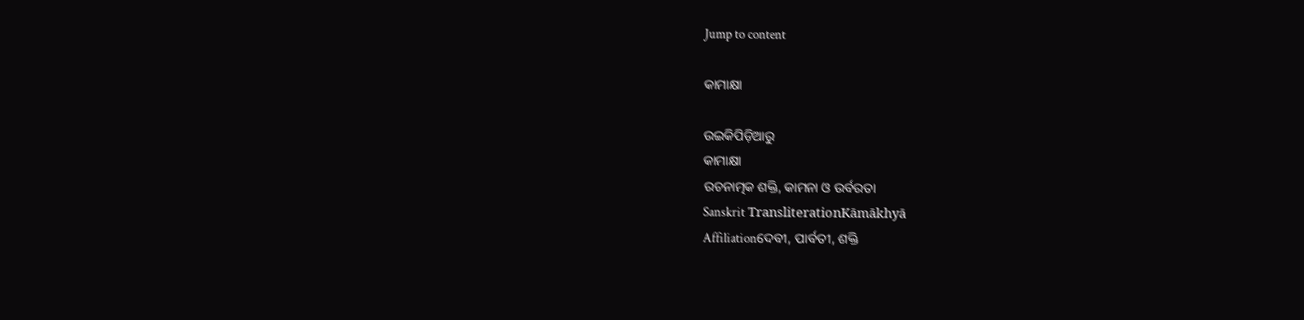Jump to content

କାମାକ୍ଷା

ଉଇକିପିଡ଼ିଆ‌ରୁ
କାମାକ୍ଷା
ରଚନାତ୍ମକ ଶକ୍ତି, କାମନା ଓ ଉର୍ବରତା
Sanskrit TransliterationKāmākhyā
Affiliationଦେବୀ, ପାର୍ବତୀ, ଶକ୍ତି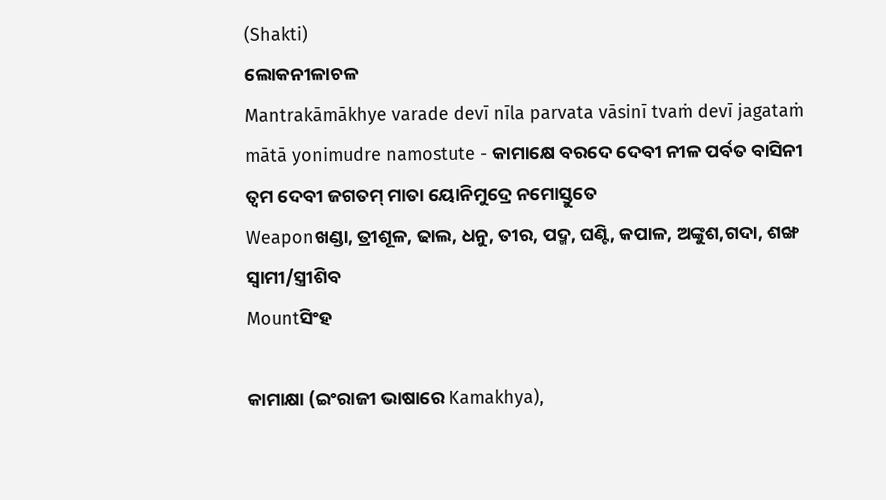(Shakti)
ଲୋକନୀଳାଚଳ
Mantrakāmākhye varade devī nīla parvata vāsinī tvaṁ devī jagataṁ mātā yonimudre namostute - କାମାକ୍ଷେ ବରଦେ ଦେବୀ ନୀଳ ପର୍ବତ ବାସିନୀ ତ୍ୱମ ଦେବୀ ଜଗତମ୍ ମାତା ୟୋନିମୁଦ୍ରେ ନମୋସ୍ତୁତେ
Weaponଖଣ୍ଡା, ତ୍ରୀଶୂଳ, ଢାଲ, ଧନୁ, ତୀର, ପଦ୍ମ, ଘଣ୍ଟି, କପାଳ, ଅଙ୍କୁଶ,ଗଦା, ଶଙ୍ଖ
ସ୍ୱାମୀ/ସ୍ତ୍ରୀଶିବ
Mountସିଂହ

କାମାକ୍ଷା (ଇଂରାଜୀ ଭାଷାରେ Kamakhya),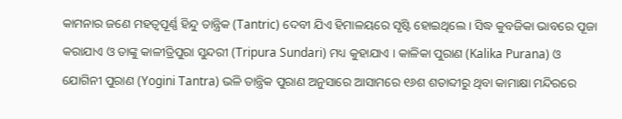କାମନାର ଜଣେ ମହତ୍ୱପୂର୍ଣ୍ଣ ହିନ୍ଦୁ ତାନ୍ତ୍ରିକ (Tantric) ଦେବୀ ଯିଏ ହିମାଳୟରେ ସୃଷ୍ଟି ହୋଇଥିଲେ । ସିଦ୍ଧ କୁବଜିକା ଭାବରେ ପୂଜା କରାଯାଏ ଓ ତାଙ୍କୁ କାଳୀତ୍ରିପୁରା ସୁନ୍ଦରୀ (Tripura Sundari) ମଧ୍ୟ କୁହାଯାଏ । କାଳିକା ପୁରାଣ (Kalika Purana) ଓ ଯୋଗିନୀ ପୁରାଣ (Yogini Tantra) ଭଳି ତାନ୍ତ୍ରିକ ପୁରାଣ ଅନୁସାରେ ଆସାମରେ ୧୬ଶ ଶତାବ୍ଦୀରୁ ଥିବା କାମାକ୍ଷା ମନ୍ଦିରରେ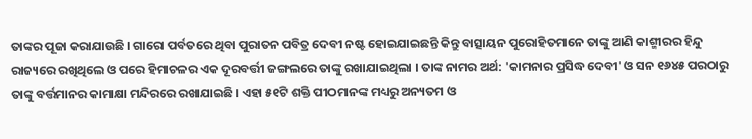ତାଙ୍କର ପୂଜା କରାଯାଉଛି । ଗାରୋ ପର୍ବତରେ ଥିବା ପୁରାତନ ପବିତ୍ର ଦେବୀ ନଷ୍ଟ ହୋଇଯାଇଛନ୍ତି କିନ୍ତୁ ବାତ୍ସାୟନ ପୁରୋହିତମାନେ ତାଙ୍କୁ ଆଣି କାଶ୍ମୀରର ହିନ୍ଦୁ ରାଜ୍ୟରେ ରଖିଥିଲେ ଓ ପରେ ହିମାଚଳର ଏକ ଦୂରବର୍ତ୍ତୀ ଜଙ୍ଗଲରେ ତାଙ୍କୁ ରଖାଯାଇଥିଲା । ତାଙ୍କ ନାମର ଅର୍ଥ: 'କାମନାର ପ୍ରସିଦ୍ଧ ଦେବୀ' ଓ ସନ ୧୬୪୫ ପରଠାରୁ ତାଙ୍କୁ ବର୍ତ୍ତମାନର କାମାକ୍ଷା ମନ୍ଦିରରେ ରଖାଯାଇଛି । ଏହା ୫୧ଟି ଶକ୍ତି ପୀଠମାନଙ୍କ ମଧ୍ୟରୁ ଅନ୍ୟତମ ଓ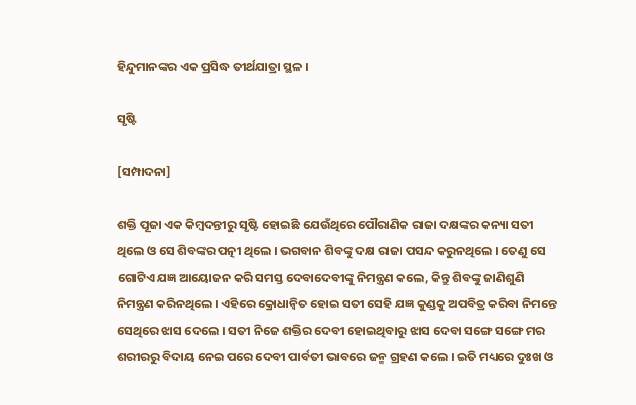ହିନ୍ଦୁମାନଙ୍କର ଏକ ପ୍ରସିଦ୍ଧ ତୀର୍ଥ‌ଯାତ୍ରା ସ୍ଥଳ ।

ସୃଷ୍ଟି

[ସମ୍ପାଦନା]

ଶକ୍ତି ପୂଜା ଏକ କିମ୍ବଦନ୍ତୀରୁ ସୃଷ୍ଟି ହୋଇଛି ଯେଉଁଥିରେ ପୌରାଣିକ ରାଜା ଦକ୍ଷଙ୍କର କନ୍ୟା ସତୀ ଥିଲେ ଓ ସେ ଶିବଙ୍କର ପତ୍ନୀ ଥିଲେ । ଭଗବାନ ଶିବଙ୍କୁ ଦକ୍ଷ ରାଜା ପସନ୍ଦ କରୁନଥିଲେ । ତେଣୁ ସେ ଗୋଟିଏ ଯଜ୍ଞ ଆୟୋଜନ କରି ସମସ୍ତ ଦେବାଦେବୀଙ୍କୁ ନିମନ୍ତ୍ରଣ କଲେ, କିନ୍ତୁ ଶିବଙ୍କୁ ଜାଣିଶୁଣି ନିମନ୍ତ୍ରଣ କରିନଥିଲେ । ଏହିରେ କ୍ରୋଧାନ୍ୱିତ ହୋଇ ସତୀ ସେହି ଯଜ୍ଞ କୁଣ୍ଡକୁ ଅପବିତ୍ର କରିବା ନିମନ୍ତେ ସେଥିରେ ଝାସ ଦେଲେ । ସତୀ ନିଜେ ଶକ୍ତିର ଦେବୀ ହୋଇଥିବାରୁ ଝାସ ଦେବା ସଙ୍ଗେ ସଙ୍ଗେ ମର ଶରୀରରୁ ବିଦାୟ ନେଇ ପରେ ଦେବୀ ପାର୍ବତୀ ଭାବରେ ଜନ୍ମ ଗ୍ରହଣ କଲେ । ଇତି ମଧ୍ୟରେ ଦୁଃଖ ଓ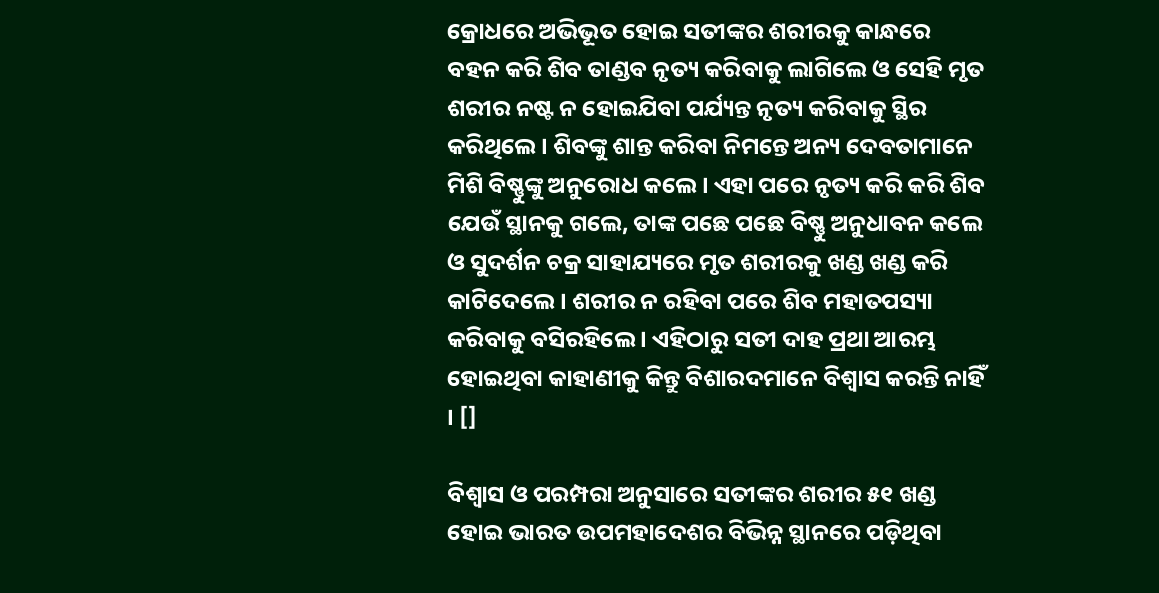କ୍ରୋଧରେ ଅଭିଭୂତ ହୋଇ ସତୀଙ୍କର ଶରୀରକୁ କାନ୍ଧରେ ବ‌ହନ କରି ଶିବ ତାଣ୍ଡବ ନୃତ୍ୟ କରିବାକୁ ଲାଗିଲେ ଓ ସେହି ମୃତ ଶରୀର ନଷ୍ଟ ନ ହୋଇଯିବା ପର୍ଯ୍ୟନ୍ତ ନୃତ୍ୟ କରିବାକୁ ସ୍ଥିର କରିଥିଲେ । ଶିବଙ୍କୁ ଶାନ୍ତ କରିବା ନିମନ୍ତେ ଅନ୍ୟ ଦେବତାମାନେ ମିଶି ବିଷ୍ଣୁଙ୍କୁ ଅନୁରୋଧ କଲେ । ଏହା ପରେ ନୃତ୍ୟ କରି କରି ଶିବ ଯେଉଁ ସ୍ଥାନ‌କୁ ଗଲେ, ତାଙ୍କ ପଛେ ପଛେ ବିଷ୍ଣୁ ଅନୁଧାବନ କଲେ ଓ ସୁଦର୍ଶନ ଚକ୍ର ସାହାଯ୍ୟରେ ମୃତ ଶରୀରକୁ ଖଣ୍ଡ ଖଣ୍ଡ କରି କାଟିଦେଲେ । ଶରୀର ନ ରହିବା ପରେ ଶିବ ମହାତପସ୍ୟା କରିବାକୁ ବସିରହିଲେ । ଏହିଠାରୁ ସତୀ ଦାହ ପ୍ରଥା ଆରମ୍ଭ ହୋଇଥିବା କାହାଣୀକୁ କିନ୍ତୁ ବିଶାରଦମାନେ ବିଶ୍ୱାସ କରନ୍ତି ନାହିଁ । []

ବିଶ୍ୱାସ ଓ ପରମ୍ପରା ଅନୁସାରେ ସତୀଙ୍କର ଶରୀର ୫୧ ଖଣ୍ଡ ହୋଇ ଭାରତ ଉପମହାଦେଶର ବିଭିନ୍ନ ସ୍ଥାନରେ ପଡ଼ିଥିବା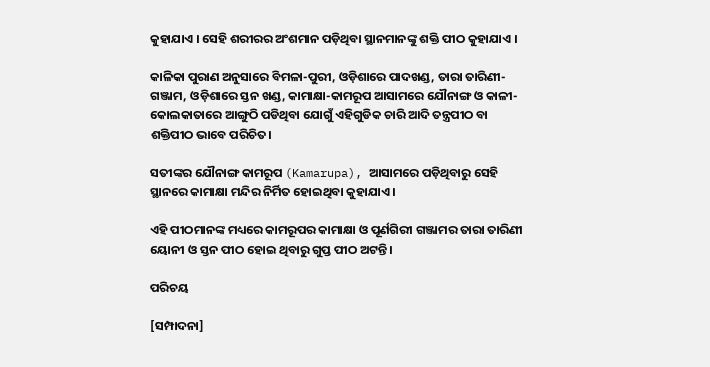କୁହାଯାଏ । ସେହି ଶରୀରର ଅଂଶମାନ ପଡ଼ିଥିବା ସ୍ଥାନମାନଙ୍କୁ ଶକ୍ତି ପୀଠ କୁହାଯାଏ ।

କାଳିକା ପୁରାଣ ଅନୁସାରେ ବିମଳା-ପୁରୀ, ଓଡ଼ିଶାରେ ପାଦଖଣ୍ଡ, ତାରା ତାରିଣୀ-ଗଞ୍ଜାମ, ଓଡ଼ିଶାରେ ସ୍ତନ ଖଣ୍ଡ, କାମାକ୍ଷା-କାମରୂପ ଆସାମରେ ଯୌନାଙ୍ଗ ଓ କାଳୀ-କୋଲକାତାରେ ଆଙ୍ଗୁଠି ପଡିଥିବା ଯୋଗୁଁ ଏହିଗୁଡିକ ଚାରି ଆଦି ତନ୍ତ୍ରପୀଠ ବା ଶକ୍ତିପୀଠ ଭାବେ ପରିଚିତ।

ସତୀଙ୍କର ଯୌନାଙ୍ଗ କାମରୂପ (Kamarupa), ଆସାମରେ ପଡ଼ିଥିବାରୁ ସେହି ସ୍ଥାନରେ କାମାକ୍ଷା ମନ୍ଦିର ନିର୍ମିତ ହୋଇଥିବା କୁହାଯାଏ ।

ଏହି ପୀଠମାନଙ୍କ ମଧ୍ୟରେ କାମରୂପର କାମାକ୍ଷା ଓ ପୂର୍ଣଗିରୀ ଗଞ୍ଜାମର ତାରା ତାରିଣୀ ୟୋନୀ ଓ ସ୍ତନ ପୀଠ ହୋଇ ଥିବାରୁ ଗୁପ୍ତ ପୀଠ ଅଟନ୍ତି।

ପରିଚୟ

[ସମ୍ପାଦନା]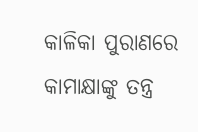କାଳିକା ପୁରାଣରେ କାମାକ୍ଷାଙ୍କୁ ତନ୍ତ୍ର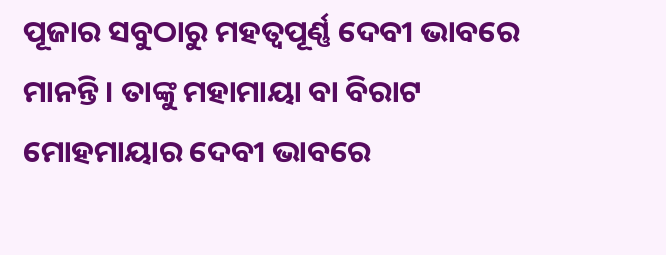ପୂଜାର ସବୁଠାରୁ ମହତ୍ୱପୂର୍ଣ୍ଣ ଦେବୀ ଭାବରେ ମାନନ୍ତି । ତାଙ୍କୁ ମହାମାୟା ବା ବିରାଟ ମୋହମାୟାର ଦେବୀ ଭାବରେ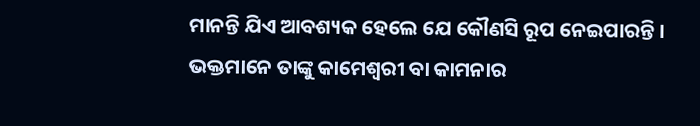ମାନନ୍ତି ଯିଏ ଆବଶ୍ୟକ ହେଲେ ଯେ କୌଣସି ରୂପ ନେଇପାରନ୍ତି । ଭକ୍ତମାନେ ତାଙ୍କୁ କାମେଶ୍ୱରୀ ବା କାମନାର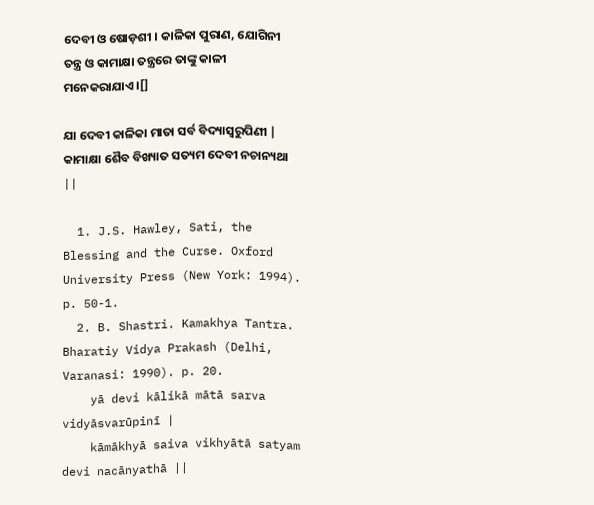ଦେବୀ ଓ ଷୋଡ଼ଶୀ । କାଳିକା ପୁରାଣ, ଯୋଗିନୀ ତନ୍ତ୍ର ଓ କାମାକ୍ଷା ତନ୍ତ୍ରରେ ତାଙ୍କୁ କାଳୀ ମନେକରାଯାଏ ।[]

ଯା ଦେବୀ କାଳିକା ମାତା ସର୍ବ ବିଦ୍ୟାସ୍ୱରୁପିଣୀ |
କାମାକ୍ଷା ଶୈବ ବିଖ୍ୟାତ ସତ୍ୟମ ଦେବୀ ନ‌ଚାନ୍ୟଥା ||

  1. J.S. Hawley, Sati, the Blessing and the Curse. Oxford University Press (New York: 1994). p. 50-1.
  2. B. Shastri. Kamakhya Tantra. Bharatiy Vidya Prakash (Delhi, Varanasi: 1990). p. 20.
    yā devi kālikā mātā sarva vidyāsvarūpinī |
    kāmākhyā saiva vikhyātā satyam devi nacānyathā ||